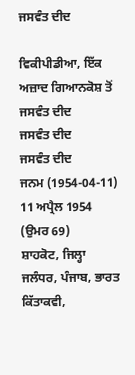ਜਸਵੰਤ ਦੀਦ

ਵਿਕੀਪੀਡੀਆ, ਇੱਕ ਅਜ਼ਾਦ ਗਿਆਨਕੋਸ਼ ਤੋਂ
ਜਸਵੰਤ ਦੀਦ
ਜਸਵੰਤ ਦੀਦ
ਜਸਵੰਤ ਦੀਦ
ਜਨਮ (1954-04-11) 11 ਅਪ੍ਰੈਲ 1954 (ਉਮਰ 69)
ਸ਼ਾਹਕੋਟ, ਜਿਲ੍ਹਾ ਜਲੰਧਰ, ਪੰਜਾਬ, ਭਾਰਤ
ਕਿੱਤਾਕਵੀ,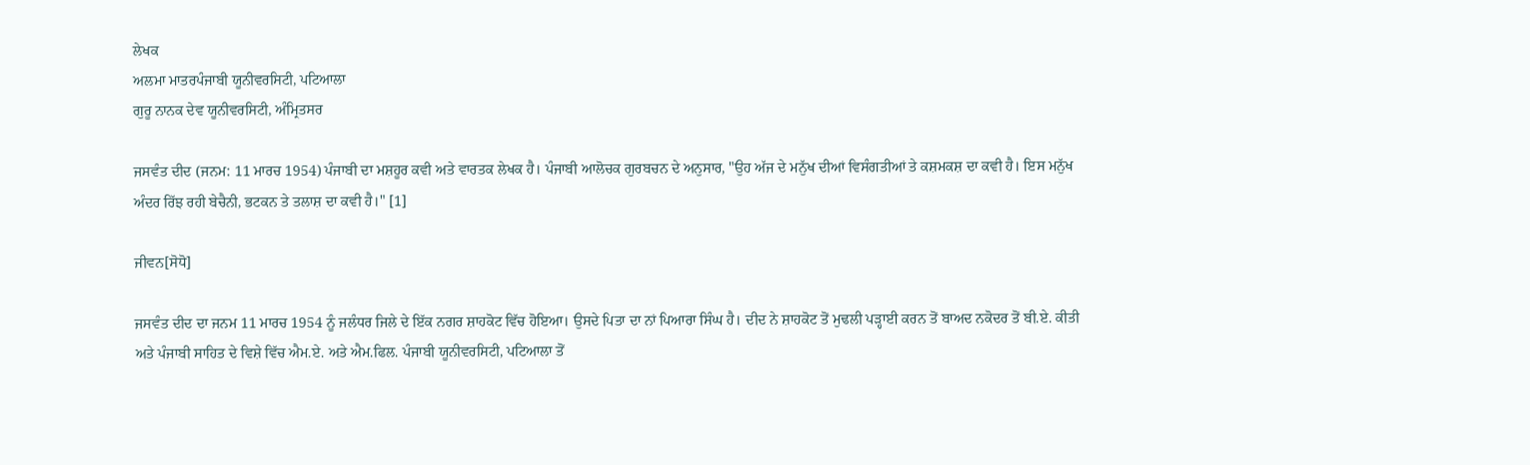ਲੇਖਕ
ਅਲਮਾ ਮਾਤਰਪੰਜਾਬੀ ਯੂਨੀਵਰਸਿਟੀ, ਪਟਿਆਲਾ
ਗੁਰੂ ਨਾਨਕ ਦੇਵ ਯੂਨੀਵਰਸਿਟੀ, ਅੰਮ੍ਰਿਤਸਰ

ਜਸਵੰਤ ਦੀਦ (ਜਨਮ: 11 ਮਾਰਚ 1954) ਪੰਜਾਬੀ ਦਾ ਮਸ਼ਹੂਰ ਕਵੀ ਅਤੇ ਵਾਰਤਕ ਲੇਖਕ ਹੈ। ਪੰਜਾਬੀ ਆਲੋਚਕ ਗੁਰਬਚਨ ਦੇ ਅਨੁਸਾਰ, "ਉਹ ਅੱਜ ਦੇ ਮਨੁੱਖ ਦੀਆਂ ਵਿਸੰਗਤੀਆਂ ਤੇ ਕਸ਼ਮਕਸ਼ ਦਾ ਕਵੀ ਹੈ। ਇਸ ਮਨੁੱਖ ਅੰਦਰ ਰਿੱਝ ਰਹੀ ਬੇਚੈਨੀ, ਭਟਕਨ ਤੇ ਤਲਾਸ਼ ਦਾ ਕਵੀ ਹੈ।" [1]

ਜੀਵਨ[ਸੋਧੋ]

ਜਸਵੰਤ ਦੀਦ ਦਾ ਜਨਮ 11 ਮਾਰਚ 1954 ਨੂੰ ਜਲੰਧਰ ਜਿਲੇ ਦੇ ਇੱਕ ਨਗਰ ਸ਼ਾਹਕੋਟ ਵਿੱਚ ਹੋਇਆ। ਉਸਦੇ ਪਿਤਾ ਦਾ ਨਾਂ ਪਿਆਰਾ ਸਿੰਘ ਹੈ। ਦੀਦ ਨੇ ਸ਼ਾਹਕੋਟ ਤੋਂ ਮੁਢਲੀ ਪੜ੍ਹਾਈ ਕਰਨ ਤੋਂ ਬਾਅਦ ਨਕੋਦਰ ਤੋਂ ਬੀ.ਏ. ਕੀਤੀ ਅਤੇ ਪੰਜਾਬੀ ਸਾਹਿਤ ਦੇ ਵਿਸ਼ੇ ਵਿੱਚ ਐਮ.ਏ. ਅਤੇ ਐਮ.ਫਿਲ. ਪੰਜਾਬੀ ਯੂਨੀਵਰਸਿਟੀ, ਪਟਿਆਲਾ ਤੋਂ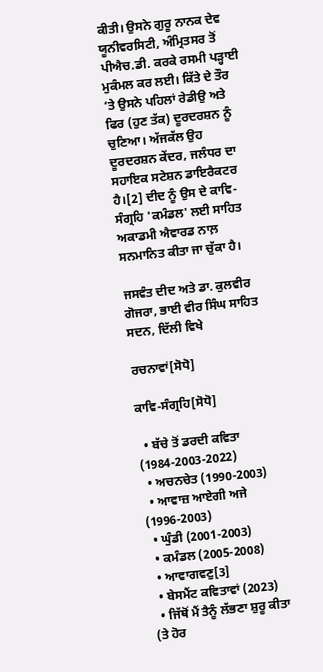ਕੀਤੀ। ਉਸਨੇ ਗੁਰੂ ਨਾਨਕ ਦੇਵ ਯੂਨੀਵਰਸਿਟੀ, ਅੰਮ੍ਰਿਤਸਰ ਤੋਂ ਪੀਐਚ.ਡੀ. ਕਰਕੇ ਰਸਮੀ ਪੜ੍ਹਾਈ ਮੁਕੰਮਲ ਕਰ ਲਈ। ਕਿੱਤੇ ਦੇ ਤੌਰ ‘ਤੇ ਉਸਨੇ ਪਹਿਲਾਂ ਰੇਡੀਉ ਅਤੇ ਫਿਰ (ਹੁਣ ਤੱਕ) ਦੂਰਦਰਸ਼ਨ ਨੂੰ ਚੁਣਿਆ। ਅੱਜਕੱਲ ਉਹ ਦੂਰਦਰਸ਼ਨ ਕੇਂਦਰ, ਜਲੰਧਰ ਦਾ ਸਹਾਇਕ ਸਟੇਸ਼ਨ ਡਾਇਰੈਕਟਰ ਹੈ।[2] ਦੀਦ ਨੂੰ ਉਸ ਦੇ ਕਾਵਿ-ਸੰਗ੍ਰਹਿ 'ਕਮੰਡਲ' ਲਈ ਸਾਹਿਤ ਅਕਾਡਮੀ ਐਵਾਰਡ ਨਾਲ਼ ਸਨਮਾਨਿਤ ਕੀਤਾ ਜਾ ਚੁੱਕਾ ਹੈ।

ਜਸਵੰਤ ਦੀਦ ਅਤੇ ਡਾ. ਕੁਲਵੀਰ ਗੋਜਰਾ, ਭਾਈ ਵੀਰ ਸਿੰਘ ਸਾਹਿਤ ਸਦਨ, ਦਿੱਲੀ ਵਿਖੇ

ਰਚਨਾਵਾਂ[ਸੋਧੋ]

ਕਾਵਿ-ਸੰਗ੍ਰਹਿ[ਸੋਧੋ]

  • ਬੱਚੇ ਤੋਂ ਡਰਦੀ ਕਵਿਤਾ (1984-2003-2022)
  • ਅਚਨਚੇਤ (1990-2003)
  • ਆਵਾਜ਼ ਆਏਗੀ ਅਜੇ (1996-2003)
  • ਘੁੰਡੀ (2001-2003)
  • ਕਮੰਡਲ (2005-2008)
  • ਆਵਾਗਵਣੁ[3]
  • ਬੇਸਮੈਂਟ ਕਵਿਤਾਵਾਂ (2023)
  • ਜਿੱਥੋਂ ਮੈਂ ਤੈਨੂੰ ਲੱਭਣਾ ਸ਼ੁਰੂ ਕੀਤਾ (ਤੇ ਹੋਰ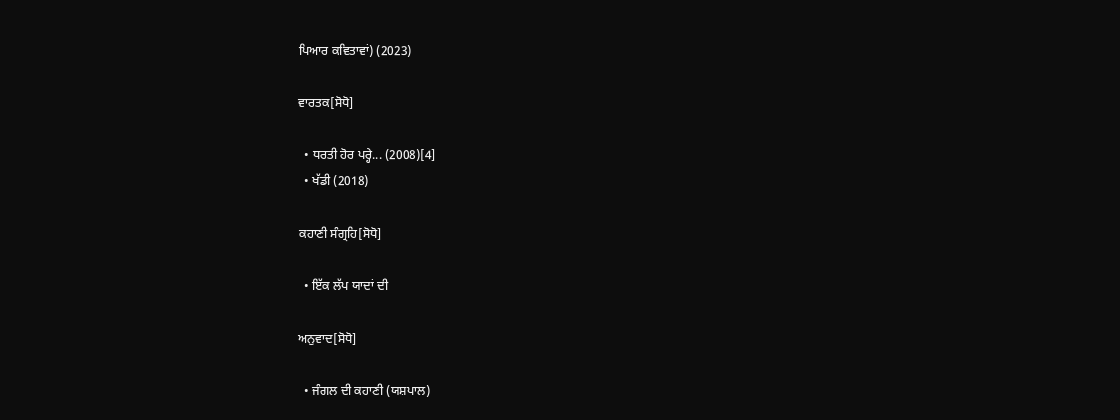ਪਿਆਰ ਕਵਿਤਾਵਾਂ) (2023)

ਵਾਰਤਕ[ਸੋਧੋ]

  • ਧਰਤੀ ਹੋਰ ਪਰ੍ਹੇ... (2008)[4]
  • ਖੱਡੀ (2018)

ਕਹਾਣੀ ਸੰਗ੍ਰਹਿ[ਸੋਧੋ]

  • ਇੱਕ ਲੱਪ ਯਾਦਾਂ ਦੀ

ਅਨੁਵਾਦ[ਸੋਧੋ]

  • ਜੰਗਲ ਦੀ ਕਹਾਣੀ (ਯਸ਼ਪਾਲ)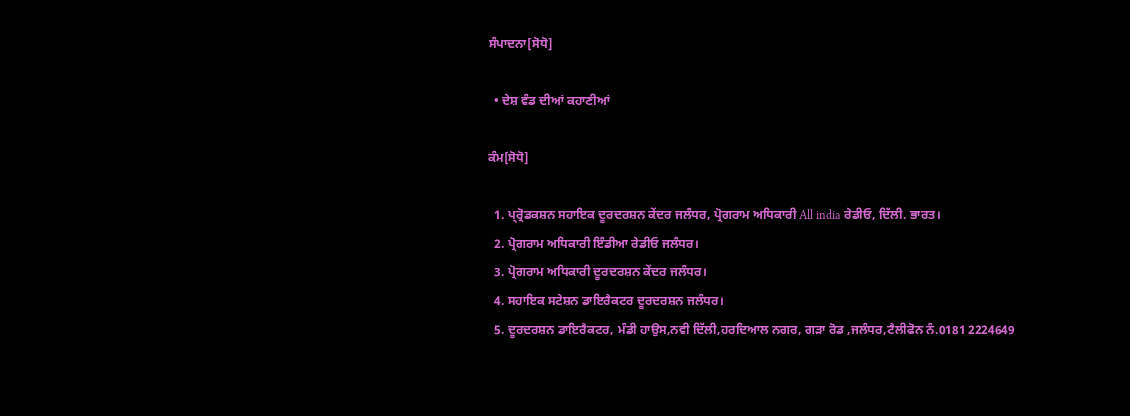ਸੰਪਾਦਨਾ[ਸੋਧੋ]

  • ਦੇਸ਼ ਵੰਡ ਦੀਆਂ ਕਹਾਣੀਆਂ

ਕੰਮ[ਸੋਧੋ]

  1. ਪ੍ਰ੍ਰੋਡਕਸ਼ਨ ਸਹਾਇਕ ਦੂਰਦਰਸ਼ਨ ਕੇਂਦਰ ਜਲੰਧਰ, ਪ੍ਰੋਗਰਾਮ ਅਧਿਕਾਰੀ All india ਰੇਡੀਓ, ਦਿੱਲੀ. ਭਾਰਤ।
  2. ਪ੍ਰੋਗਰਾਮ ਅਧਿਕਾਰੀ ਇੰਡੀਆ ਰੇਡੀਓ ਜਲੰਧਰ।
  3. ਪ੍ਰੋਗਰਾਮ ਅਧਿਕਾਰੀ ਦੂਰਦਰਸ਼ਨ ਕੇਂਦਰ ਜਲੰਧਰ।
  4. ਸਹਾਇਕ ਸਟੇਸ਼ਨ ਡਾਇਰੈਕਟਰ ਦੂਰਦਰਸ਼ਨ ਜਲੰਧਰ।
  5. ਦੂਰਦਰਸ਼ਨ ਡਾਇਰੈਕਟਰ, ਮੰਡੀ ਹਾਉਸ,ਨਵੀ ਦਿੱਲੀ,ਹਰਦਿਆਲ ਨਗਰ, ਗੜਾ ਰੋਡ ,ਜਲੰਧਰ,ਟੈਲੀਫੋਨ ਨੰ.0181 2224649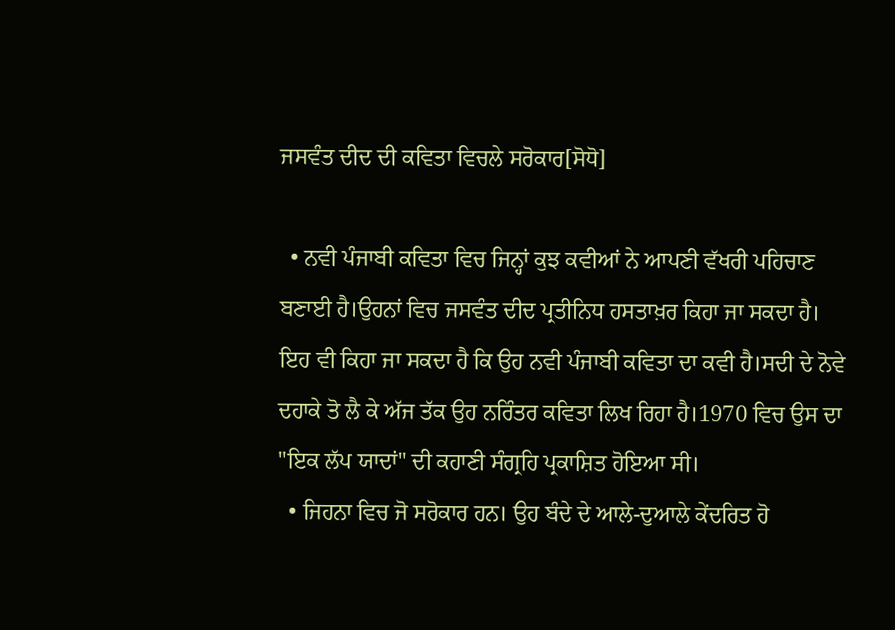ਜਸਵੰਤ ਦੀਦ ਦੀ ਕਵਿਤਾ ਵਿਚਲੇ ਸਰੋਕਾਰ[ਸੋਧੋ]

  • ਨਵੀ ਪੰਜਾਬੀ ਕਵਿਤਾ ਵਿਚ ਜਿਨ੍ਹਾਂ ਕੁਝ ਕਵੀਆਂ ਨੇ ਆਪਣੀ ਵੱਖਰੀ ਪਹਿਚਾਣ ਬਣਾਈ ਹੈ।ਉਹਨਾਂ ਵਿਚ ਜਸਵੰਤ ਦੀਦ ਪ੍ਰਤੀਨਿਧ ਹਸਤਾਖ਼ਰ ਕਿਹਾ ਜਾ ਸਕਦਾ ਹੈ। ਇਹ ਵੀ ਕਿਹਾ ਜਾ ਸਕਦਾ ਹੈ ਕਿ ਉਹ ਨਵੀ ਪੰਜਾਬੀ ਕਵਿਤਾ ਦਾ ਕਵੀ ਹੈ।ਸਦੀ ਦੇ ਨੋਵੇ ਦਹਾਕੇ ਤੋ ਲੈ ਕੇ ਅੱਜ ਤੱਕ ਉਹ ਨਰਿੰਤਰ ਕਵਿਤਾ ਲਿਖ ਰਿਹਾ ਹੈ।1970 ਵਿਚ ਉਸ ਦਾ "ਇਕ ਲੱਪ ਯਾਦਾਂ" ਦੀ ਕਹਾਣੀ ਸੰਗ੍ਰਹਿ ਪ੍ਰਕਾਸ਼ਿਤ ਹੋਇਆ ਸੀ।
  • ਜਿਹਨਾ ਵਿਚ ਜੋ ਸਰੋਕਾਰ ਹਨ। ਉਹ ਬੰਦੇ ਦੇ ਆਲੇ-ਦੁਆਲੇ ਕੇਂਦਰਿਤ ਹੋ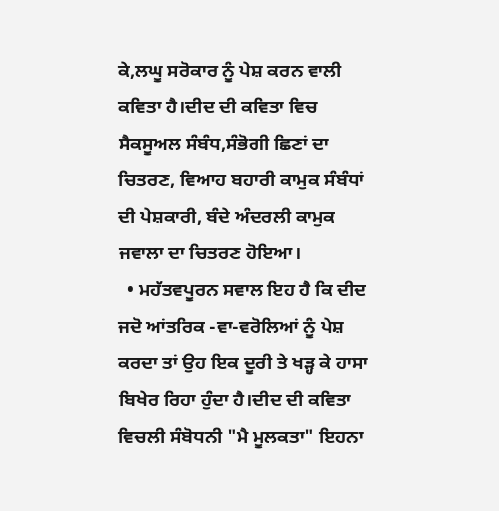ਕੇ,ਲਘੂ ਸਰੋਕਾਰ ਨੂੰ ਪੇਸ਼ ਕਰਨ ਵਾਲੀ ਕਵਿਤਾ ਹੈ।ਦੀਦ ਦੀ ਕਵਿਤਾ ਵਿਚ ਸੈਕਸੂਅਲ ਸੰਬੰਧ,ਸੰਭੋਗੀ ਛਿਣਾਂ ਦਾ ਚਿਤਰਣ, ਵਿਆਹ ਬਹਾਰੀ ਕਾਮੁਕ ਸੰਬੰਧਾਂ ਦੀ ਪੇਸ਼ਕਾਰੀ, ਬੰਦੇ ਅੰਦਰਲੀ ਕਾਮੁਕ ਜਵਾਲਾ ਦਾ ਚਿਤਰਣ ਹੋਇਆ।
  • ਮਹੱਤਵਪੂਰਨ ਸਵਾਲ ਇਹ ਹੈ ਕਿ ਦੀਦ ਜਦੋ ਆਂਤਰਿਕ -ਵਾ-ਵਰੋਲਿਆਂ ਨੂੰ ਪੇਸ਼ ਕਰਦਾ ਤਾਂ ਉਹ ਇਕ ਦੂਰੀ ਤੇ ਖੜ੍ਹ ਕੇ ਹਾਸਾ ਬਿਖੇਰ ਰਿਹਾ ਹੁੰਦਾ ਹੈ।ਦੀਦ ਦੀ ਕਵਿਤਾ ਵਿਚਲੀ ਸੰਬੋਧਨੀ "ਮੈ ਮੂਲਕਤਾ" ਇਹਨਾ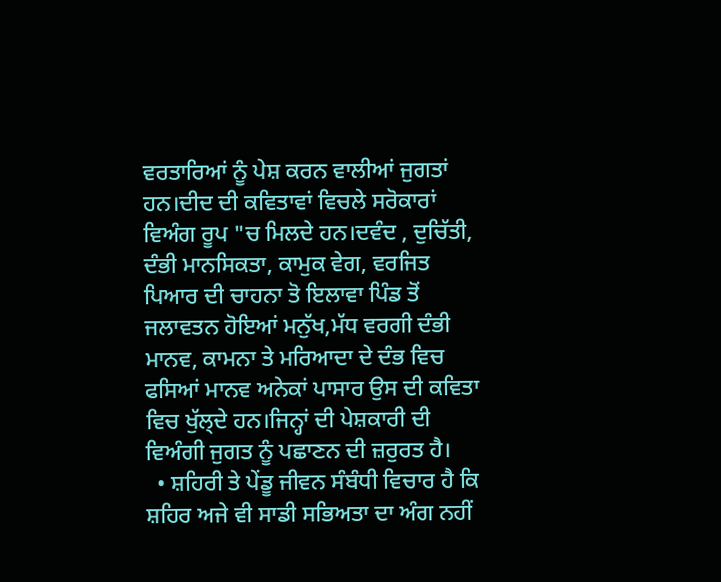ਵਰਤਾਰਿਆਂ ਨੂੰ ਪੇਸ਼ ਕਰਨ ਵਾਲੀਆਂ ਜੁਗਤਾਂ ਹਨ।ਦੀਦ ਦੀ ਕਵਿਤਾਵਾਂ ਵਿਚਲੇ ਸਰੋਕਾਰਾਂ ਵਿਅੰਗ ਰੂਪ "ਚ ਮਿਲਦੇ ਹਨ।ਦਵੰਦ , ਦੁਚਿੱਤੀ, ਦੰਭੀ ਮਾਨਸਿਕਤਾ, ਕਾਮੁਕ ਵੇਗ, ਵਰਜਿਤ ਪਿਆਰ ਦੀ ਚਾਹਨਾ ਤੋ ਇਲਾਵਾ ਪਿੰਡ ਤੋਂ ਜਲਾਵਤਨ ਹੋਇਆਂ ਮਨੁੱਖ,ਮੱਧ ਵਰਗੀ ਦੰਭੀ ਮਾਨਵ, ਕਾਮਨਾ ਤੇ ਮਰਿਆਦਾ ਦੇ ਦੰਭ ਵਿਚ ਫਸਿਆਂ ਮਾਨਵ ਅਨੇਕਾਂ ਪਾਸਾਰ ਉਸ ਦੀ ਕਵਿਤਾ ਵਿਚ ਖੁੱਲ੍ਦੇ ਹਨ।ਜਿਨ੍ਹਾਂ ਦੀ ਪੇਸ਼ਕਾਰੀ ਦੀ ਵਿਅੰਗੀ ਜੁਗਤ ਨੂੰ ਪਛਾਣਨ ਦੀ ਜ਼ਰੁਰਤ ਹੈ।
  • ਸ਼ਹਿਰੀ ਤੇ ਪੇਂਡੂ ਜੀਵਨ ਸੰਬੰਧੀ ਵਿਚਾਰ ਹੈ ਕਿ ਸ਼ਹਿਰ ਅਜੇ ਵੀ ਸਾਡੀ ਸਭਿਅਤਾ ਦਾ ਅੰਗ ਨਹੀਂ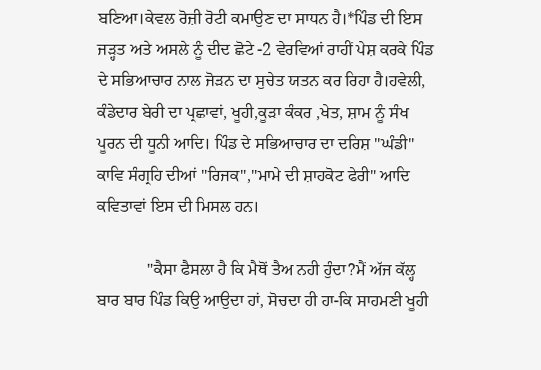ਬਣਿਆ।ਕੇਵਲ ਰੋਜ਼ੀ ਰੋਟੀ ਕਮਾਉਣ ਦਾ ਸਾਧਨ ਹੈ।*ਪਿੰਡ ਦੀ ਇਸ ਜੜ੍ਹਤ ਅਤੇ ਅਸਲੇ ਨੂੰ ਦੀਦ ਛੋਟੇ -2 ਵੇਰਵਿਆਂ ਰਾਹੀਂ ਪੇਸ਼ ਕਰਕੇ ਪਿੰਡ ਦੇ ਸਭਿਆਚਾਰ ਨਾਲ ਜੋੜਨ ਦਾ ਸੁਚੇਤ ਯਤਨ ਕਰ ਰਿਹਾ ਹੈ।ਹਵੇਲੀ, ਕੰਡੇਦਾਰ ਬੇਰੀ ਦਾ ਪ੍ਰਛਾਵਾਂ, ਖੂਹੀ,ਕੂੜਾ ਕੰਕਰ ,ਖੇਤ, ਸ਼ਾਮ ਨੂੰ ਸੰਖ ਪੂਰਨ ਦੀ ਧੂਨੀ ਆਦਿ। ਪਿੰਡ ਦੇ ਸਭਿਆਚਾਰ ਦਾ ਦਰਿਸ਼ "ਘੰਡੀ" ਕਾਵਿ ਸੰਗ੍ਰਹਿ ਦੀਆਂ "ਰਿਜਕ","ਮਾਮੇ ਦੀ ਸ਼ਾਹਕੋਟ ਫੇਰੀ" ਆਦਿ ਕਵਿਤਾਵਾਂ ਇਸ ਦੀ ਮਿਸਲ ਹਨ।

            "ਕੈਸਾ ਫੈਸਲਾ ਹੈ ਕਿ ਮੈਥੋਂ ਤੈਅ ਨਹੀ ਹੁੰਦਾ?ਮੈਂ ਅੱਜ ਕੱਲ੍ਹ ਬਾਰ ਬਾਰ ਪਿੰਡ ਕਿਉ ਆਉਦਾ ਹਾਂ, ਸੋਚਦਾ ਹੀ ਹਾ-ਕਿ ਸਾਹਮਣੀ ਖੂਹੀ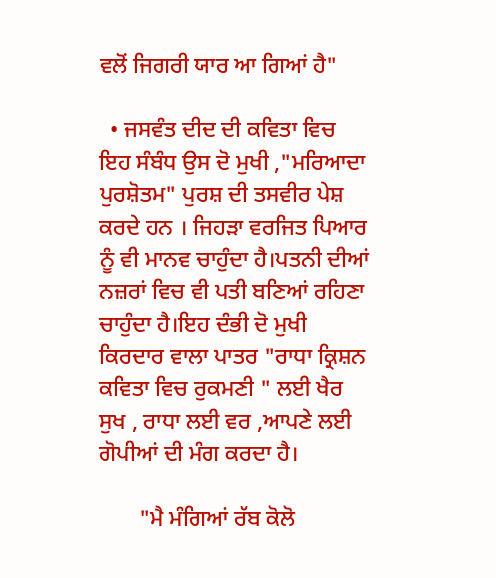ਵਲੋਂ ਜਿਗਰੀ ਯਾਰ ਆ ਗਿਆਂ ਹੈ"

  • ਜਸਵੰਤ ਦੀਦ ਦੀ ਕਵਿਤਾ ਵਿਚ ਇਹ ਸੰਬੰਧ ਉਸ ਦੋ ਮੁਖੀ ,"ਮਰਿਆਦਾ ਪੁਰਸ਼ੋਤਮ" ਪੁਰਸ਼ ਦੀ ਤਸਵੀਰ ਪੇਸ਼ ਕਰਦੇ ਹਨ । ਜਿਹੜਾ ਵਰਜਿਤ ਪਿਆਰ ਨੂੰ ਵੀ ਮਾਨਵ ਚਾਹੁੰਦਾ ਹੈ।ਪਤਨੀ ਦੀਆਂ ਨਜ਼ਰਾਂ ਵਿਚ ਵੀ ਪਤੀ ਬਣਿਆਂ ਰਹਿਣਾ ਚਾਹੁੰਦਾ ਹੈ।ਇਹ ਦੰਭੀ ਦੋ ਮੁਖੀ ਕਿਰਦਾਰ ਵਾਲਾ ਪਾਤਰ "ਰਾਧਾ ਕ੍ਰਿਸ਼ਨ ਕਵਿਤਾ ਵਿਚ ਰੁਕਮਣੀ " ਲਈ ਖੈਰ ਸੁਖ , ਰਾਧਾ ਲਈ ਵਰ ,ਆਪਣੇ ਲਈ ਗੋਪੀਆਂ ਦੀ ਮੰਗ ਕਰਦਾ ਹੈ।

       "ਮੈ ਮੰਗਿਆਂ ਰੱਬ ਕੋਲੋ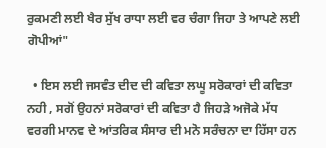ਰੁਕਮਣੀ ਲਈ ਖੈਰ ਸੁੱਖ ਰਾਧਾ ਲਈ ਵਰ ਚੰਗਾ ਜਿਹਾ ਤੇ ਆਪਣੇ ਲਈ ਗੋਪੀਆਂ"

  • ਇਸ ਲਈ ਜਸਵੰਤ ਦੀਦ ਦੀ ਕਵਿਤਾ ਲਘੂ ਸਰੋਕਾਰਾਂ ਦੀ ਕਵਿਤਾ ਨਹੀ , ਸਗੋਂ ਉਹਨਾਂ ਸਰੋਕਾਰਾਂ ਦੀ ਕਵਿਤਾ ਹੈ ਜਿਹੜੇ ਅਜੋਕੇ ਮੱਧ ਵਰਗੀ ਮਾਨਵ ਦੇ ਆਂਤਰਿਕ ਸੰਸਾਰ ਦੀ ਮਨੋ ਸਰੰਚਨਾ ਦਾ ਹਿੱਸਾ ਹਨ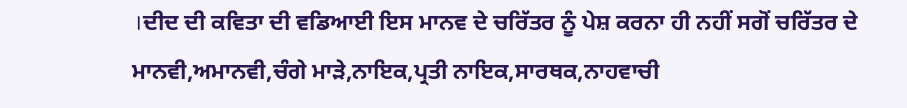।ਦੀਦ ਦੀ ਕਵਿਤਾ ਦੀ ਵਡਿਆਈ ਇਸ ਮਾਨਵ ਦੇ ਚਰਿੱਤਰ ਨੂੰ ਪੇਸ਼ ਕਰਨਾ ਹੀ ਨਹੀਂ ਸਗੋਂ ਚਰਿੱਤਰ ਦੇ ਮਾਨਵੀ,ਅਮਾਨਵੀ,ਚੰਗੇ ਮਾੜੇ,ਨਾਇਕ,ਪ੍ਰਤੀ ਨਾਇਕ,ਸਾਰਥਕ,ਨਾਹਵਾਚੀ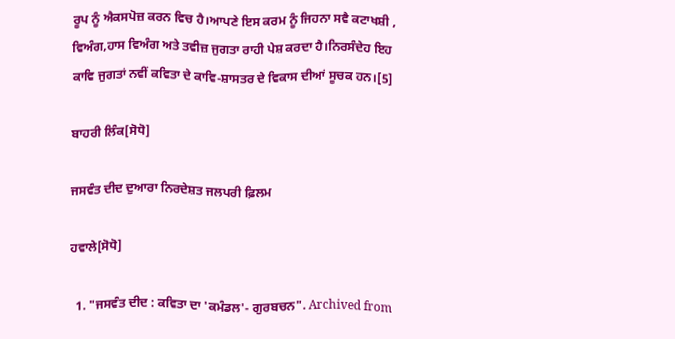ਰੂਪ ਨੂੰ ਐਕਸਪੋਜ਼ ਕਰਨ ਵਿਚ ਹੈ।ਆਪਣੇ ਇਸ ਕਰਮ ਨੂੰ ਜਿਹਨਾ ਸਵੈ ਕਟਾਖਸ਼ੀ , ਵਿਅੰਗ,ਹਾਸ ਵਿਅੰਗ ਅਤੇ ਤਵੀਜ਼ ਜੁਗਤਾ ਰਾਹੀ ਪੇਸ਼ ਕਰਦਾ ਹੈ।ਨਿਰਸੰਦੇਹ ਇਹ ਕਾਵਿ ਜੁਗਤਾਂ ਨਵੀਂ ਕਵਿਤਾ ਦੇ ਕਾਵਿ-ਸ਼ਾਸਤਰ ਦੇ ਵਿਕਾਸ ਦੀਆਂ ਸੂਚਕ ਹਨ।[5]

ਬਾਹਰੀ ਲਿੰਕ[ਸੋਧੋ]

ਜਸਵੰਤ ਦੀਦ ਦੁਆਰਾ ਨਿਰਦੇਸ਼ਤ ਜਲਪਰੀ ਫ਼ਿਲਮ

ਹਵਾਲੇ[ਸੋਧੋ]

  1. "ਜਸਵੰਤ ਦੀਦ : ਕਵਿਤਾ ਦਾ 'ਕਮੰਡਲ'- ਗੁਰਬਚਨ". Archived from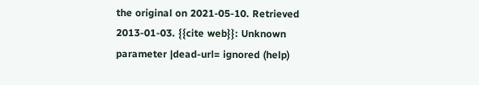the original on 2021-05-10. Retrieved 2013-01-03. {{cite web}}: Unknown parameter |dead-url= ignored (help)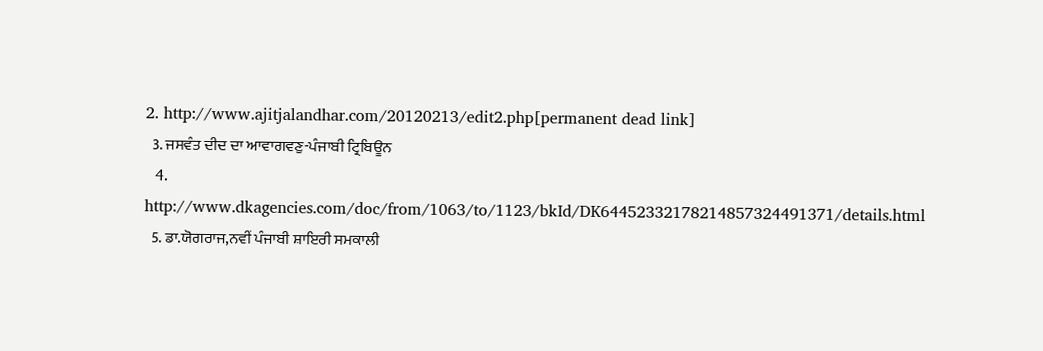2. http://www.ajitjalandhar.com/20120213/edit2.php[permanent dead link]
  3. ਜਸਵੰਤ ਦੀਦ ਦਾ ਆਵਾਗਵਣੁ-ਪੰਜਾਬੀ ਟ੍ਰਿਬਿਊਨ
  4. http://www.dkagencies.com/doc/from/1063/to/1123/bkId/DK64452332178214857324491371/details.html
  5. ਡਾ.ਯੋਗਰਾਜ,ਨਵੀਂ ਪੰਜਾਬੀ ਸ਼ਾਇਰੀ ਸਮਕਾਲੀ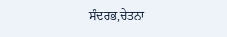ਸੰਦਰਭ,ਚੇਤਨਾ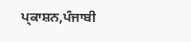ਪ੍ਕਾਸ਼ਨ,ਪੰਜਾਬੀ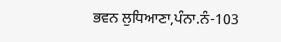ਭਵਨ ਲੁਧਿਆਣਾ,ਪੰਨਾ.ਨੰ-103